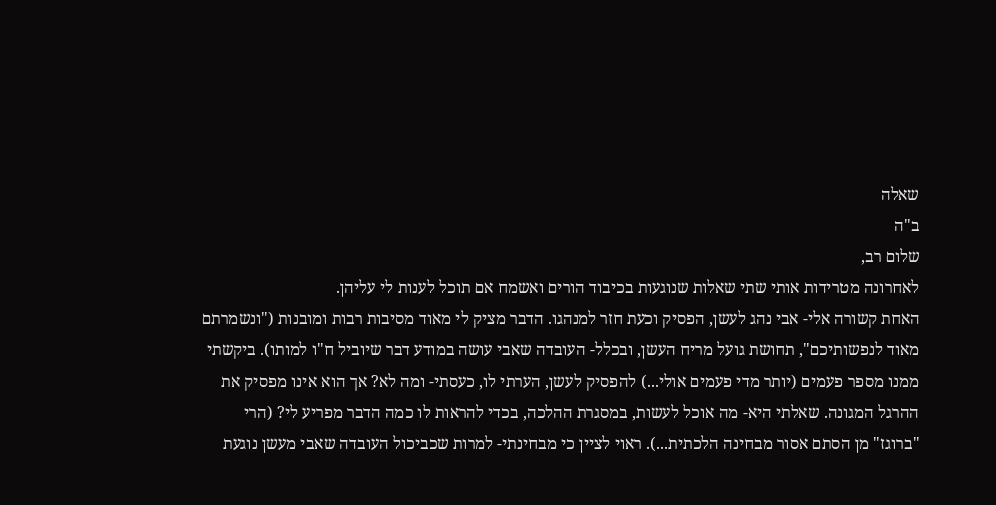שאלה
ב"ה
שלום רב,
לאחרונה מטרידות אותי שתי שאלות שנוגעות בכיבוד הורים ואשמח אם תוכל לענות לי עליהן.
האחת קשורה אלי- אבי נהג לעשן, הפסיק וכעת חזר למנהגו. הדבר מציק לי מאוד מסיבות רבות ומובנות ("ונשמרתם מאוד לנפשותיכם", תחושת גועל מריח העשן, ובכלל- העובדה שאבי עושה במודע דבר שיוביל ח"ו למותו). ביקשתי ממנו מספר פעמים (יותר מדי פעמים אולי...) להפסיק לעשן, הערתי לו, כעסתי- ומה לא? אך הוא אינו מפסיק את ההרגל המגונה. שאלתי היא- מה אוכל לעשות, במסגרת ההלכה, בכדי להראות לו כמה הדבר מפריע לי? (הרי "ברוגז" מן הסתם אסור מבחינה הלכתית...). ראוי לציין כי מבחינתי- למרות שכביכול העובדה שאבי מעשן נוגעת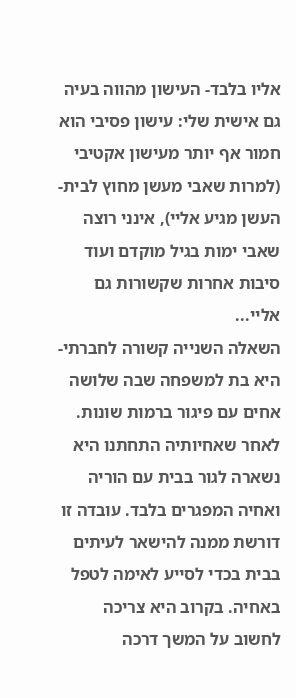אליו בלבד- העישון מהווה בעיה גם אישית שלי: עישון פסיבי הוא חמור אף יותר מעישון אקטיבי (למרות שאבי מעשן מחוץ לבית- העשן מגיע אליי), אינני רוצה שאבי ימות בגיל מוקדם ועוד סיבות אחרות שקשורות גם אליי...
השאלה השנייה קשורה לחברתי- היא בת למשפחה שבה שלושה אחים עם פיגור ברמות שונות. לאחר שאחיותיה התחתנו היא נשארה לגור בבית עם הוריה ואחיה המפגרים בלבד. עובדה זו דורשת ממנה להישאר לעיתים בבית בכדי לסייע לאימה לטפל באחיה. בקרוב היא צריכה לחשוב על המשך דרכה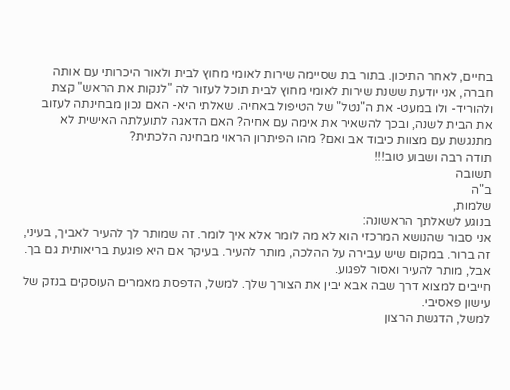בחיים, לאחר התיכון. בתור בת שסיימה שירות לאומי מחוץ לבית ולאור היכרותי עם אותה חברה, אני יודעת ששנת שירות לאומי מחוץ לבית תוכל לעזור לה "לנקות את הראש" קצת ולהוריד- ולו במעט- את ה"נטל" של הטיפול באחיה. שאלתי היא- האם נכון מבחינתה לעזוב את הבית לשנה, ובכך להשאיר את אימה עם אחיה? האם הדאגה לתועלתה האישית לא מתנגשת עם מצוות כיבוד אב ואם? מהו הפיתרון הראוי מבחינה הלכתית?
תודה רבה ושבוע טוב!!!
תשובה
ב"ה
שלמות,
בנוגע לשאלתך הראשונה:
אני סבור שהנושא המרכזי הוא לא מה לומר אלא איך לומר. זה שמותר לך להעיר לאביך, בעיני, זה ברור. במקום שיש עבירה על ההלכה, מותר להעיר. בעיקר אם היא פוגעת בריאותית גם בך. אבל, מותר להעיר ואסור לפגוע.
חייבים למצוא דרך שבה אבא יבין את הצורך שלך. למשל, הדפסת מאמרים העוסקים בנזק של עישון פאסיבי.
למשל, הדגשת הרצון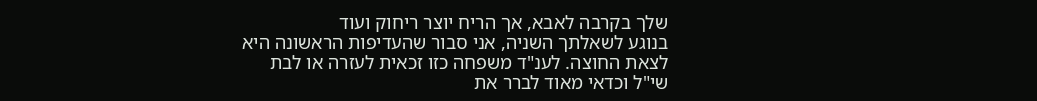שלך בקרבה לאבא, אך הריח יוצר ריחוק ועוד
בנוגע לשאלתך השניה, אני סבור שהעדיפות הראשונה היא לצאת החוצה. לענ"ד משפחה כזו זכאית לעזרה או לבת שי"ל וכדאי מאוד לברר את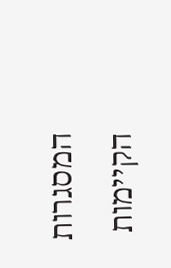המסגרות הקיימות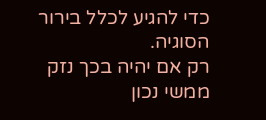כדי להגיע לכלל בירור הסוגיה.
רק אם יהיה בכך נזק ממשי נכון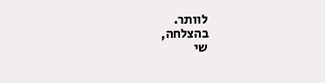לוותר.
בהצלחה,
שי